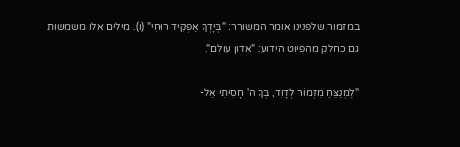במזמור שלפנינו אומר המשורר: "בְּיָדְךָ אַפְקִיד רוּחִי" (ו). מילים אלו משמשות גם כחלק מהפיוט הידוע: "אדון עולם".

"לַמְנַצֵּחַ מִזְמוֹר לְדָוִד, בְּךָ ה' חָסִיתִי אַל-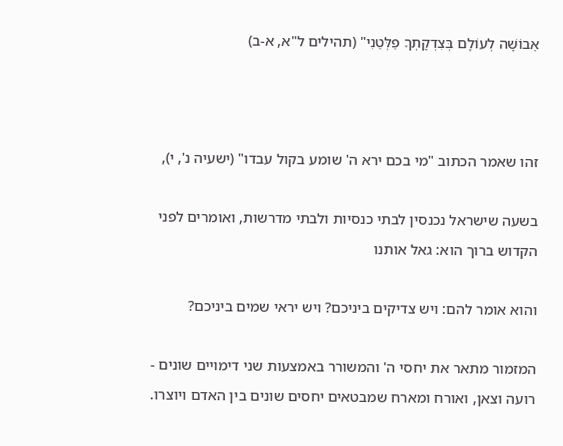אֵבוֹשָׁה לְעוֹלָם בְּצִדְקָתְךָ פַלְּטֵנִי" (תהילים ל"א, א-ב)



זהו שאמר הכתוב "מי בכם ירא ה' שומע בקול עבדו" (ישעיה נ', י),

בשעה שישראל נכנסין לבתי כנסיות ולבתי מדרשות, ואומרים לפני הקדוש ברוך הוא: גאל אותנו

והוא אומר להם: ויש צדיקים ביניכם? ויש יראי שמים ביניכם?

המזמור מתאר את יחסי ה' והמשורר באמצעות שני דימויים שונים - רועה וצאן, ואורח ומארח שמבטאים יחסים שונים בין האדם ויוצרו.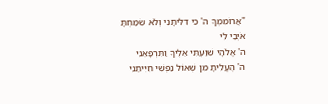"אֲרוֹמִמְךָ ה' כִּי דִלִּיתָנִי וְלֹא שִׂמַּחְתָּ אֹיְבַי לִי
ה' אֱלֹהָי שִׁוַּעְתִּי אֵלֶיךָ וַתִּרְפָּאֵנִי
ה' הֶעֱלִיתָ מִן שְׁאוֹל נַפְשִׁי חִיִּיתַנִי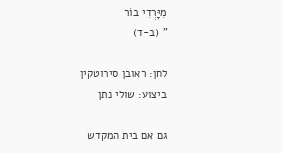מִיָּרְדִי בוֹר
" (ב-ד)

לחן: ראובן סירוטקין   ביצוע: שולי נתן

גם אם בית המקדש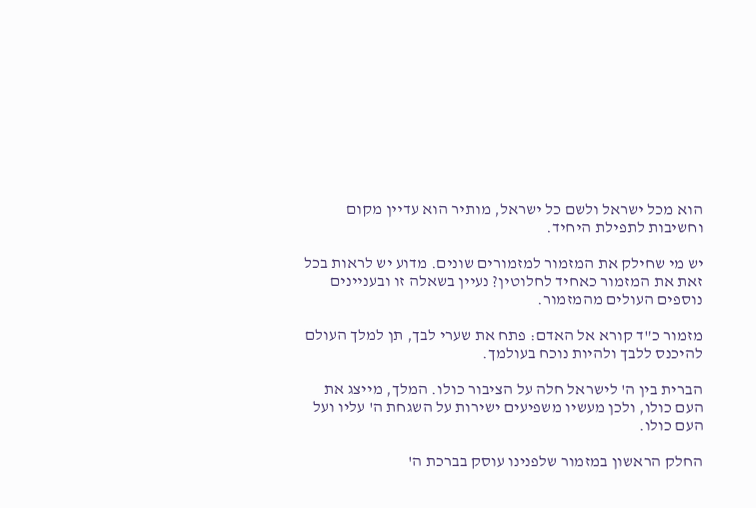הוא מכל ישראל ולשם כל ישראל, מותיר הוא עדיין מקום וחשיבות לתפילת היחיד.

יש מי שחילק את המזמור למזמורים שונים. מדוע יש לראות בכל זאת את המזמור כאחיד לחלוטין? נעיין בשאלה זו ובעניינים נוספים העולים מהמזמור.

מזמור כ"ד קורא אל האדם: פתח את שערי לבך, תן למלך העולם להיכנס ללבך ולהיות נוכח בעולמך.

הברית בין ה' לישראל חלה על הציבור כולו. המלך, מייצג את העם כולו, ולכן מעשיו משפיעים ישירות על השגחת ה' עליו ועל העם כולו.

החלק הראשון במזמור שלפנינו עוסק בברכת ה'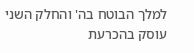למלך הבוטח בה' והחלק השני עוסק בהכרעת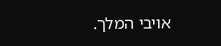אויבי המלך.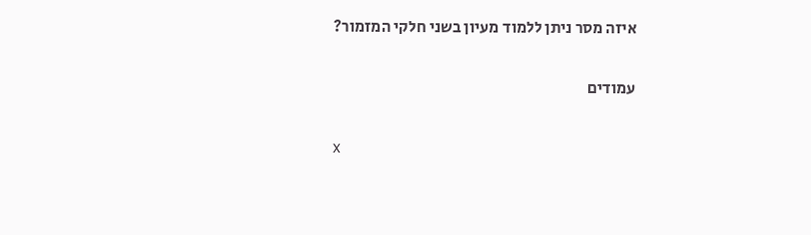איזה מסר ניתן ללמוד מעיון בשני חלקי המזמור?

עמודים

x